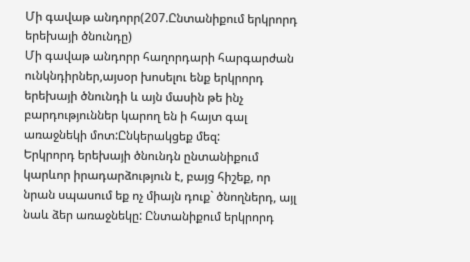Մի գավաթ անդորր(207.Ընտանիքում երկրորդ երեխայի ծնունդը)
Մի գավաթ անդորր հաղորդարի հարգարժան ունկնդիրներ,այսօր խոսելու ենք երկրորդ երեխայի ծնունդի և այն մասին թե ինչ բարդություններ կարող են ի հայտ գալ առաջնեկի մոտ:Ընկերակցեք մեզ:
Երկրորդ երեխայի ծնունդն ընտանիքում կարևոր իրադարձություն է, բայց հիշեք, որ նրան սպասում եք ոչ միայն դուք` ծնողներդ, այլ նաև ձեր առաջնեկը: Ընտանիքում երկրորդ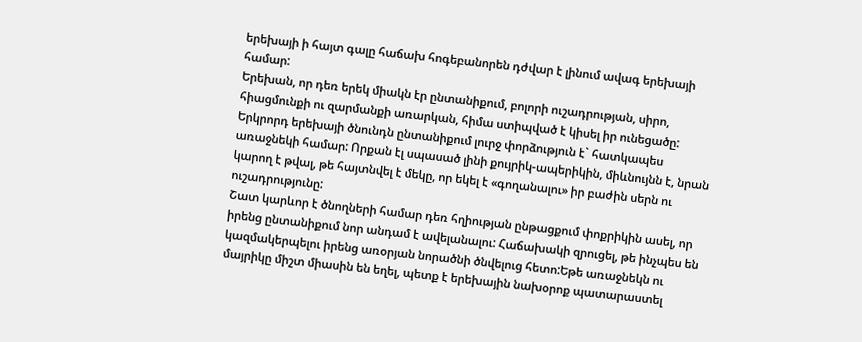երեխայի ի հայտ գալը հաճախ հոգեբանորեն դժվար է լինում ավագ երեխայի համար:
Երեխան, որ դեռ երեկ միակն էր ընտանիքում, բոլորի ուշադրության, սիրո, հիացմունքի ու զարմանքի առարկան, հիմա ստիպված է կիսել իր ունեցածը: Երկրորդ երեխայի ծնունդն ընտանիքում լուրջ փորձություն է` հատկապես առաջնեկի համար: Որքան էլ սպասած լինի քույրիկ-ապերիկին, միևնույնն է, նրան կարող է թվալ, թե հայտնվել է մեկը, որ եկել է «գողանալու» իր բաժին սերն ու ուշադրությունը:
Շատ կարևոր է ծնողների համար դեռ հղիության ընթացքում փոքրիկին ասել, որ իրենց ընտանիքում նոր անդամ է ավելանալու: Հաճախակի զրուցել, թե ինչպես են կազմակերպելու իրենց առօրյան նորածնի ծնվելուց հետո:Եթե առաջնեկն ու մայրիկը միշտ միասին են եղել, պետք է երեխային նախօրոք պատարաստել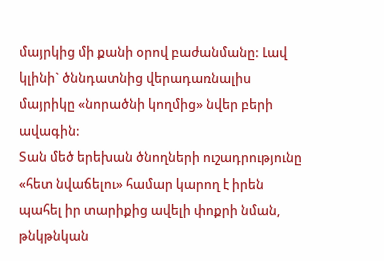մայրկից մի քանի օրով բաժանմանը: Լավ կլինի` ծննդատնից վերադառնալիս մայրիկը «նորածնի կողմից» նվեր բերի ավագին:
Տան մեծ երեխան ծնողների ուշադրությունը «հետ նվաճելու» համար կարող է իրեն պահել իր տարիքից ավելի փոքրի նման, թնկթնկան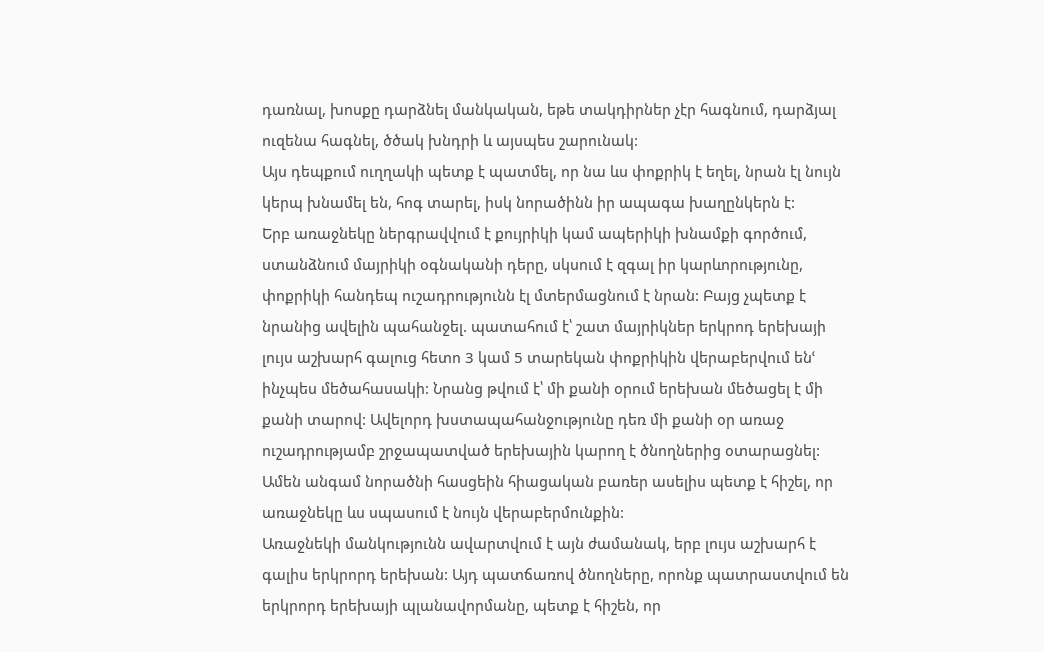դառնալ, խոսքը դարձնել մանկական, եթե տակդիրներ չէր հագնում, դարձյալ ուզենա հագնել, ծծակ խնդրի և այսպես շարունակ:
Այս դեպքում ուղղակի պետք է պատմել, որ նա ևս փոքրիկ է եղել, նրան էլ նույն կերպ խնամել են, հոգ տարել, իսկ նորածինն իր ապագա խաղընկերն է:
Երբ առաջնեկը ներգրավվում է քույրիկի կամ ապերիկի խնամքի գործում, ստանձնում մայրիկի օգնականի դերը, սկսում է զգալ իր կարևորությունը, փոքրիկի հանդեպ ուշադրությունն էլ մտերմացնում է նրան: Բայց չպետք է նրանից ավելին պահանջել. պատահում է՝ շատ մայրիկներ երկրոդ երեխայի լույս աշխարհ գալուց հետո 3 կամ 5 տարեկան փոքրիկին վերաբերվում ենՙ ինչպես մեծահասակի: Նրանց թվում է՝ մի քանի օրում երեխան մեծացել է մի քանի տարով: Ավելորդ խստապահանջությունը դեռ մի քանի օր առաջ ուշադրությամբ շրջապատված երեխային կարող է ծնողներից օտարացնել:
Ամեն անգամ նորածնի հասցեին հիացական բառեր ասելիս պետք է հիշել, որ առաջնեկը ևս սպասում է նույն վերաբերմունքին:
Առաջնեկի մանկությունն ավարտվում է այն ժամանակ, երբ լույս աշխարհ է գալիս երկրորդ երեխան: Այդ պատճառով ծնողները, որոնք պատրաստվում են երկրորդ երեխայի պլանավորմանը, պետք է հիշեն, որ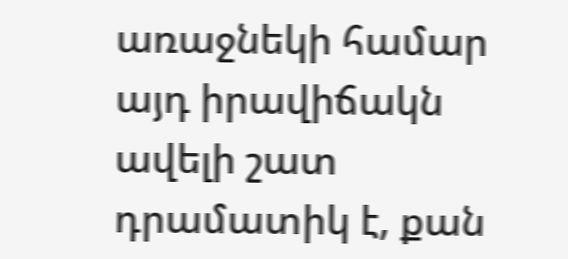առաջնեկի համար այդ իրավիճակն ավելի շատ դրամատիկ է, քան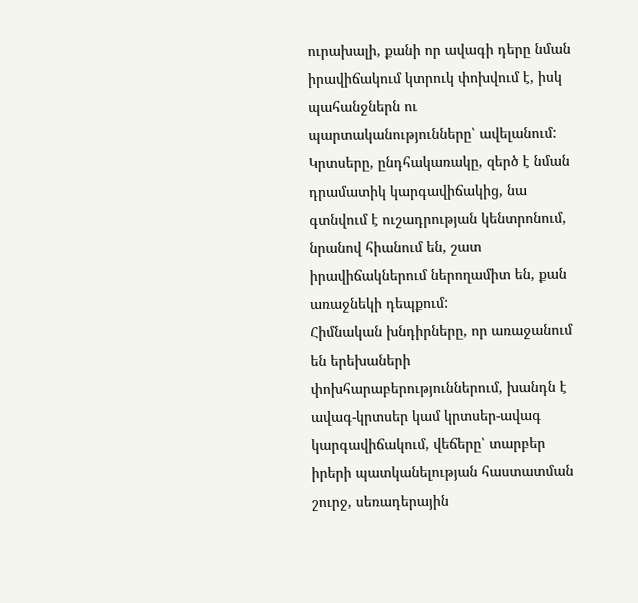ուրախալի, քանի որ ավագի դերը նման իրավիճակում կտրուկ փոխվում է, իսկ պահանջներն ու պարտականությունները՝ ավելանում: Կրտսերը, ընդհակառակը, զերծ է նման դրամատիկ կարգավիճակից, նա գտնվում է ուշադրության կենտրոնում, նրանով հիանում են, շատ իրավիճակներում ներողամիտ են, քան առաջնեկի դեպքում:
Հիմնական խնդիրները, որ առաջանում են երեխաների փոխհարաբերություններում, խանդն է ավագ-կրտսեր կամ կրտսեր-ավագ կարգավիճակում, վեճերը՝ տարբեր իրերի պատկանելության հաստատման շուրջ, սեռադերային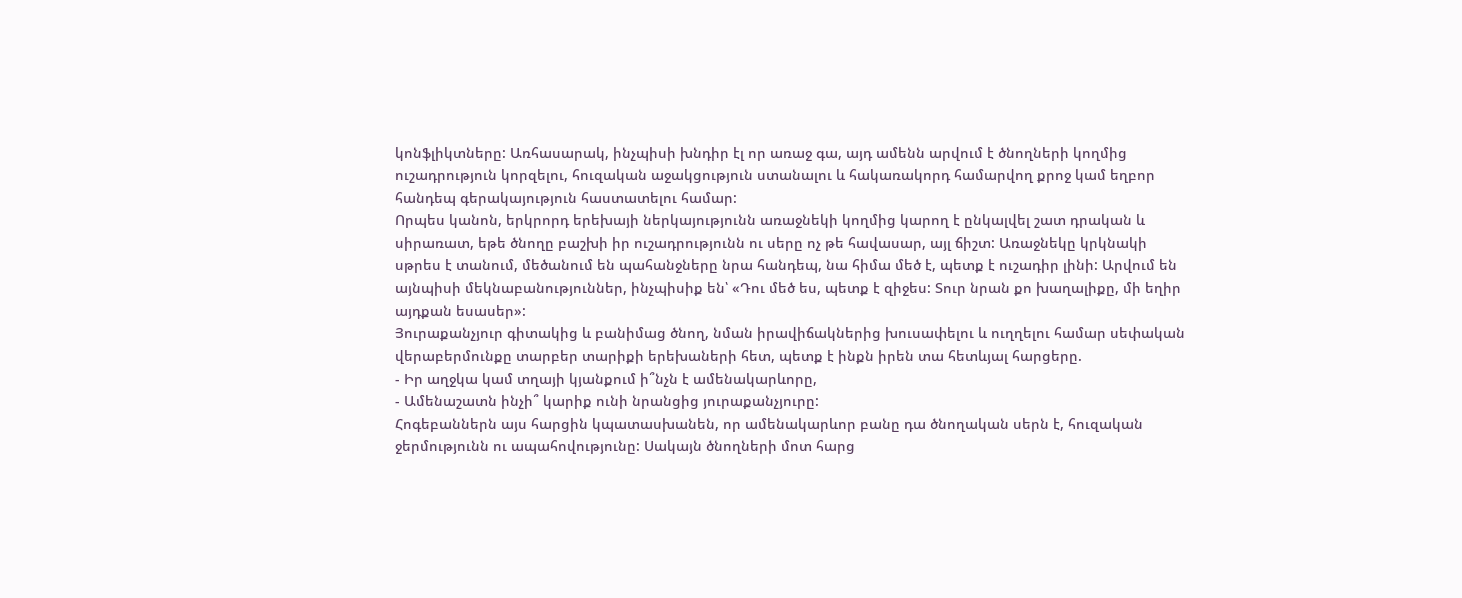կոնֆլիկտները: Առհասարակ, ինչպիսի խնդիր էլ որ առաջ գա, այդ ամենն արվում է ծնողների կողմից ուշադրություն կորզելու, հուզական աջակցություն ստանալու և հակառակորդ համարվող քրոջ կամ եղբոր հանդեպ գերակայություն հաստատելու համար:
Որպես կանոն, երկրորդ երեխայի ներկայությունն առաջնեկի կողմից կարող է ընկալվել շատ դրական և սիրառատ, եթե ծնողը բաշխի իր ուշադրությունն ու սերը ոչ թե հավասար, այլ ճիշտ: Առաջնեկը կրկնակի սթրես է տանում, մեծանում են պահանջները նրա հանդեպ, նա հիմա մեծ է, պետք է ուշադիր լինի: Արվում են այնպիսի մեկնաբանություններ, ինչպիսիք են՝ «Դու մեծ ես, պետք է զիջես: Տուր նրան քո խաղալիքը, մի եղիր այդքան եսասեր»:
Յուրաքանչյուր գիտակից և բանիմաց ծնող, նման իրավիճակներից խուսափելու և ուղղելու համար սեփական վերաբերմունքը տարբեր տարիքի երեխաների հետ, պետք է ինքն իրեն տա հետևյալ հարցերը.
- Իր աղջկա կամ տղայի կյանքում ի՞նչն է ամենակարևորը,
- Ամենաշատն ինչի՞ կարիք ունի նրանցից յուրաքանչյուրը:
Հոգեբաններն այս հարցին կպատասխանեն, որ ամենակարևոր բանը դա ծնողական սերն է, հուզական ջերմությունն ու ապահովությունը: Սակայն ծնողների մոտ հարց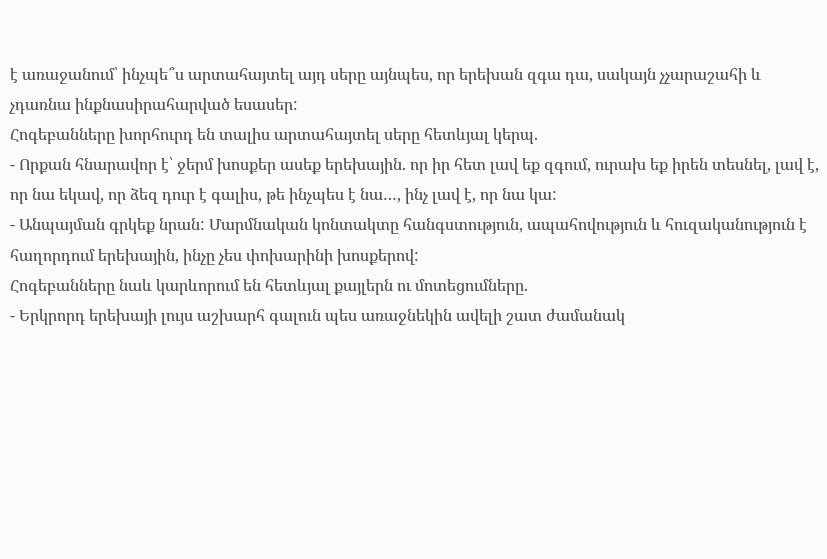է առաջանում՝ ինչպե՞ս արտահայտել այդ սերը այնպես, որ երեխան զգա դա, սակայն չչարաշահի և չդառնա ինքնասիրահարված եսասեր:
Հոգեբանները խորհուրդ են տալիս արտահայտել սերը հետևյալ կերպ.
- Որքան հնարավոր է՝ ջերմ խոսքեր ասեք երեխային. որ իր հետ լավ եք զգում, ուրախ եք իրեն տեսնել, լավ է, որ նա եկավ, որ ձեզ դուր է գալիս, թե ինչպես է նա…, ինչ լավ է, որ նա կա:
- Անպայման գրկեք նրան: Մարմնական կոնտակտը հանգստություն, ապահովություն և հուզականություն է հաղորդում երեխային, ինչը չես փոխարինի խոսքերով:
Հոգեբանները նաև կարևորում են հետևյալ քայլերն ու մոտեցումները.
- Երկրորդ երեխայի լույս աշխարհ գալուն պես առաջնեկին ավելի շատ ժամանակ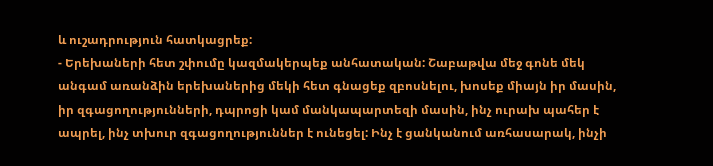և ուշադրություն հատկացրեք:
- Երեխաների հետ շփումը կազմակերպեք անհատական: Շաբաթվա մեջ գոնե մեկ անգամ առանձին երեխաներից մեկի հետ գնացեք զբոսնելու, խոսեք միայն իր մասին, իր զգացողությունների, դպրոցի կամ մանկապարտեզի մասին, ինչ ուրախ պահեր է ապրել, ինչ տխուր զգացողություններ է ունեցել: Ինչ է ցանկանում առհասարակ, ինչի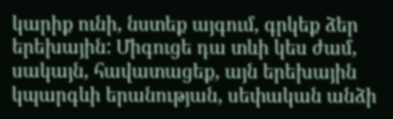կարիք ունի, նստեք այգում, գրկեք ձեր երեխային: Միգուցե դա տևի կես ժամ, սակայն, հավատացեք, այն երեխային կպարգևի երանության, սեփական անձի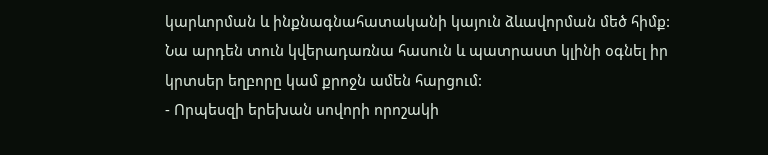կարևորման և ինքնագնահատականի կայուն ձևավորման մեծ հիմք: Նա արդեն տուն կվերադառնա հասուն և պատրաստ կլինի օգնել իր կրտսեր եղբորը կամ քրոջն ամեն հարցում:
- Որպեսզի երեխան սովորի որոշակի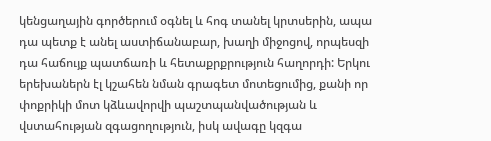կենցաղային գործերում օգնել և հոգ տանել կրտսերին, ապա դա պետք է անել աստիճանաբար, խաղի միջոցով, որպեսզի դա հաճույք պատճառի և հետաքրքրություն հաղորդի: Երկու երեխաներն էլ կշահեն նման գրագետ մոտեցումից, քանի որ փոքրիկի մոտ կձևավորվի պաշտպանվածության և վստահության զգացողություն, իսկ ավագը կզգա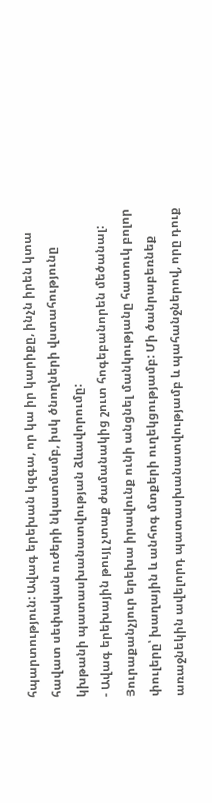հպարտություն: Ավագ երեխան կզգա, որ կա իր կարիքը, ինչն իրեն կտա հավատ սեփական ուժերի նկատմամբ, իսկ ծնողների վստահությունը կխթանի պատասխանատվության ձևավորումը:
- Ավագ երեխային թույլ չտաք ժամանակից շուտ հոգեբանորեն մեծանալ: Յուրաքանչյուր երեխա իրավունք ունի անցնել մանկությանը հատուկ բոլոր փուլերը՝ խաղային և անհոգ մտքերի ուղեկցությամբ: Մի ծանրաբեռնեք առաջնեկին ավելորդ պատասխանատվությամբ և պահանջներով, որը դուք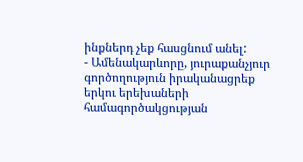ինքներդ չեք հասցնում անել:
- Ամենակարևորը, յուրաքանչյուր գործողություն իրականացրեք երկու երեխաների համագործակցության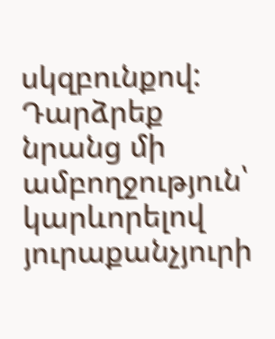սկզբունքով: Դարձրեք նրանց մի ամբողջություն՝ կարևորելով յուրաքանչյուրի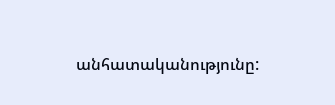անհատականությունը: